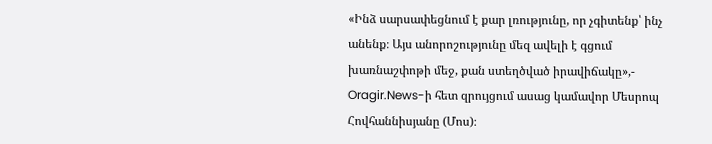«Ինձ սարսափեցնում է քար լռությունը, որ չգիտենք՝ ինչ անենք։ Այս անորոշությունը մեզ ավելի է գցում խառնաշփոթի մեջ, քան ստեղծված իրավիճակը»,-
Oragir.News-ի հետ զրույցում ասաց կամավոր Մեսրոպ Հովհաննիսյանը (Մոս)։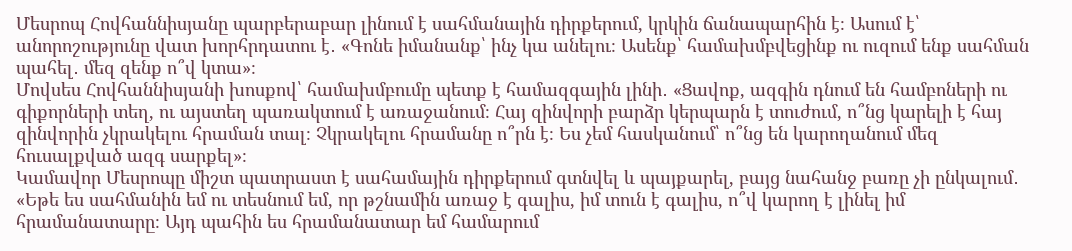Մեսրոպ Հովհաննիսյանը պարբերաբար լինում է սահմանային դիրքերում, կրկին ճանապարհին է։ Ասում է՝ անորոշությունը վատ խորհրդատու է․ «Գոնե իմանանք՝ ինչ կա անելու։ Ասենք՝ համախմբվեցինք ու ուզում ենք սահման պահել․ մեզ զենք ո՞վ կտա»։
Մովսես Հովհաննիսյանի խոսքով՝ համախմբումը պետք է համազգային լինի․ «Ցավոք, ազգին դնում են համբոների ու գիքորների տեղ, ու այստեղ պառակտում է առաջանում։ Հայ զինվորի բարձր կերպարն է տուժում, ո՞նց կարելի է հայ զինվորին չկրակելու հրաման տալ։ Չկրակելու հրամանը ո՞րն է։ Ես չեմ հասկանում՝ ո՞նց են կարողանում մեզ հուսալքված ազգ սարքել»։
Կամավոր Մեսրոպը միշտ պատրաստ է սահամային դիրքերում գտնվել և պայքարել, բայց նահանջ բառը չի ընկալում․ «Եթե ես սահմանին եմ ու տեսնում եմ, որ թշնամին առաջ է գալիս, իմ տուն է գալիս, ո՞վ կարող է լինել իմ հրամանատարը։ Այդ պահին ես հրամանատար եմ համարում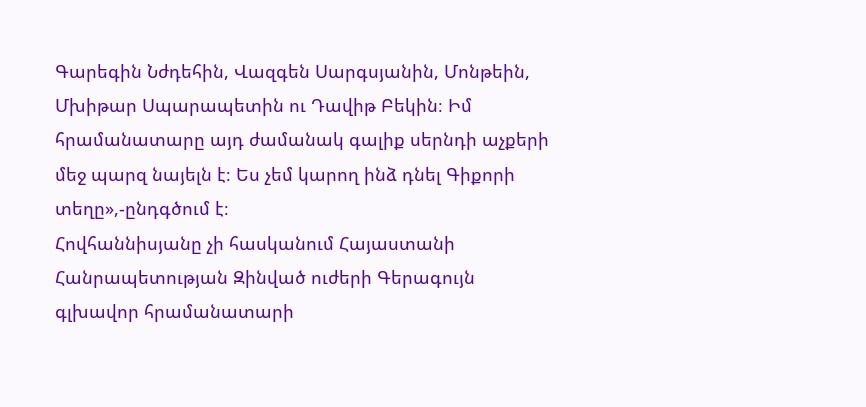Գարեգին Նժդեհին, Վազգեն Սարգսյանին, Մոնթեին, Մխիթար Սպարապետին ու Դավիթ Բեկին։ Իմ հրամանատարը այդ ժամանակ գալիք սերնդի աչքերի մեջ պարզ նայելն է։ Ես չեմ կարող ինձ դնել Գիքորի տեղը»,-ընդգծում է։
Հովհաննիսյանը չի հասկանում Հայաստանի Հանրապետության Զինված ուժերի Գերագույն գլխավոր հրամանատարի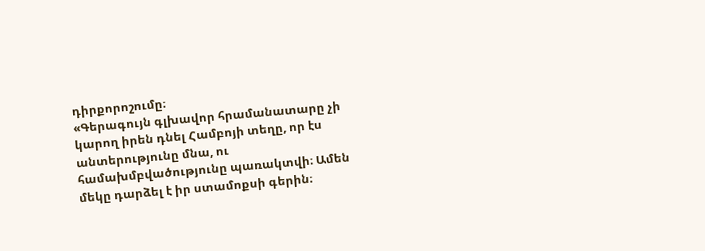դիրքորոշումը։
«Գերագույն գլխավոր հրամանատարը չի կարող իրեն դնել Համբոյի տեղը, որ էս անտերությունը մնա, ու համախմբվածությունը պառակտվի։ Ամեն մեկը դարձել է իր ստամոքսի գերին։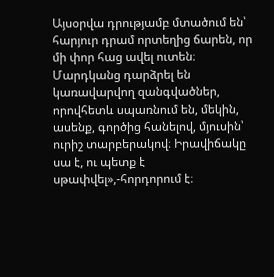Այսօրվա դրությամբ մտածում են՝ հարյուր դրամ որտեղից ճարեն, որ մի փոր հաց ավել ուտեն։ Մարդկանց դարձրել են կառավարվող զանգվածներ, որովհետև սպառնում են, մեկին, ասենք, գործից հանելով, մյուսին՝ ուրիշ տարբերակով։ Իրավիճակը սա է, ու պետք է սթափվել»,-հորդորում է։